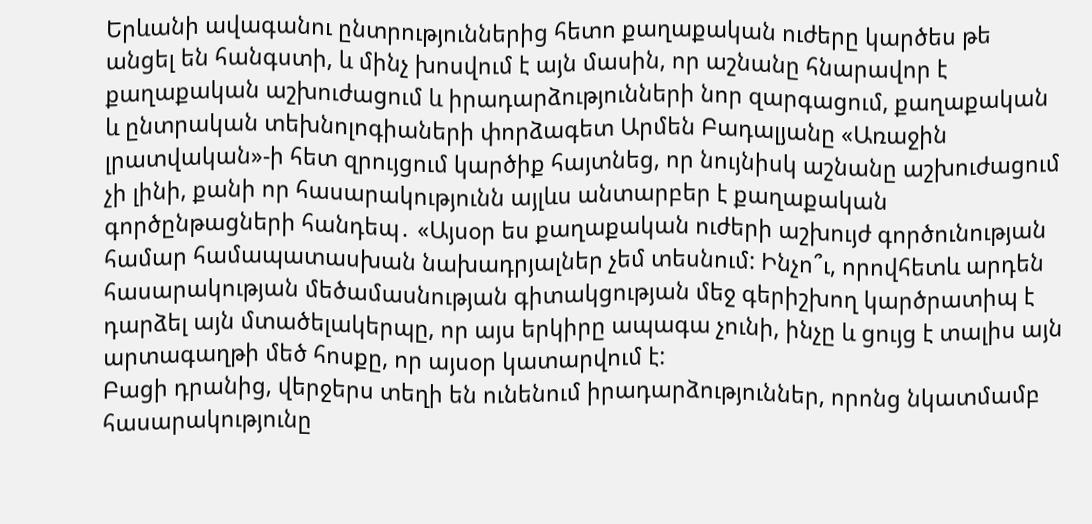Երևանի ավագանու ընտրություններից հետո քաղաքական ուժերը կարծես թե անցել են հանգստի, և մինչ խոսվում է այն մասին, որ աշնանը հնարավոր է քաղաքական աշխուժացում և իրադարձությունների նոր զարգացում, քաղաքական և ընտրական տեխնոլոգիաների փորձագետ Արմեն Բադալյանը «Առաջին լրատվական»-ի հետ զրույցում կարծիք հայտնեց, որ նույնիսկ աշնանը աշխուժացում չի լինի, քանի որ հասարակությունն այլևս անտարբեր է քաղաքական գործընթացների հանդեպ․ «Այսօր ես քաղաքական ուժերի աշխույժ գործունության համար համապատասխան նախադրյալներ չեմ տեսնում: Ինչո՞ւ, որովհետև արդեն հասարակության մեծամասնության գիտակցության մեջ գերիշխող կարծրատիպ է դարձել այն մտածելակերպը, որ այս երկիրը ապագա չունի, ինչը և ցույց է տալիս այն արտագաղթի մեծ հոսքը, որ այսօր կատարվում է:
Բացի դրանից, վերջերս տեղի են ունենում իրադարձություններ, որոնց նկատմամբ հասարակությունը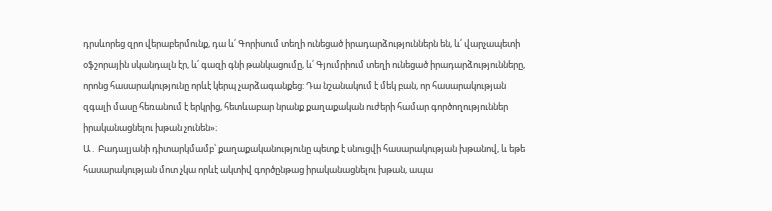դրսևորեց զրո վերաբերմունք, դա և՛ Գորիսում տեղի ունեցած իրադարձություններն են, և՛ վարչապետի օֆշորային սկանդալն էր, և՛ գազի գնի թանկացումը, և՛ Գյումրիում տեղի ունեցած իրադարձությունները, որոնց հասարակությունը որևէ կերպ չարձագանքեց: Դա նշանակում է մեկ բան, որ հասարակության զգալի մասը հեռանում է երկրից, հետևաբար նրանք քաղաքական ուժերի համար գործողություններ իրականացնելու խթան չունեն»։
Ա․ Բադալյանի դիտարկմամբ՝ քաղաքականությունը պետք է սնուցվի հասարակության խթանով, և եթե հասարակության մոտ չկա որևէ ակտիվ գործընթաց իրականացնելու խթան, ապա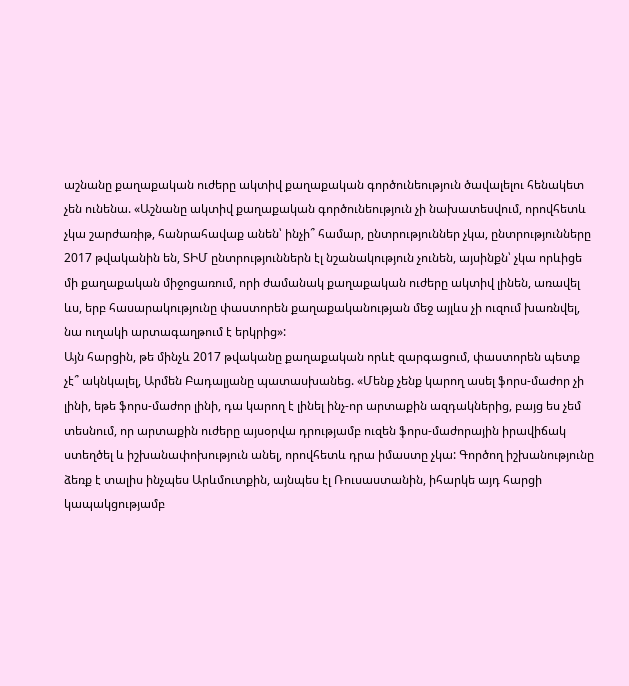աշնանը քաղաքական ուժերը ակտիվ քաղաքական գործունեություն ծավալելու հենակետ չեն ունենա. «Աշնանը ակտիվ քաղաքական գործունեություն չի նախատեսվում, որովհետև չկա շարժառիթ, հանրահավաք անեն՝ ինչի՞ համար, ընտրություններ չկա, ընտրությունները 2017 թվականին են, ՏԻՄ ընտրություններն էլ նշանակություն չունեն, այսինքն՝ չկա որևիցե մի քաղաքական միջոցառում, որի ժամանակ քաղաքական ուժերը ակտիվ լինեն, առավել ևս, երբ հասարակությունը փաստորեն քաղաքականության մեջ այլևս չի ուզում խառնվել, նա ուղակի արտագաղթում է երկրից»:
Այն հարցին, թե մինչև 2017 թվականը քաղաքական որևէ զարգացում, փաստորեն պետք չէ՞ ակնկալել, Արմեն Բադալյանը պատասխանեց. «Մենք չենք կարող ասել ֆորս-մաժոր չի լինի, եթե ֆորս-մաժոր լինի, դա կարող է լինել ինչ-որ արտաքին ազդակներից, բայց ես չեմ տեսնում, որ արտաքին ուժերը այսօրվա դրությամբ ուզեն ֆորս-մաժորային իրավիճակ ստեղծել և իշխանափոխություն անել, որովհետև դրա իմաստը չկա: Գործող իշխանությունը ձեռք է տալիս ինչպես Արևմուտքին, այնպես էլ Ռուսաստանին, իհարկե այդ հարցի կապակցությամբ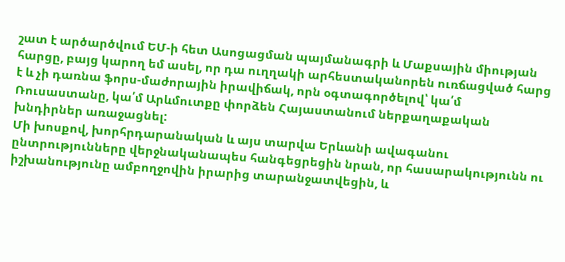շատ է արծարծվում ԵՄ-ի հետ Ասոցացման պայմանագրի և Մաքսային միության հարցը, բայց կարող եմ ասել, որ դա ուղղակի արհեստականորեն ուռճացված հարց է և չի դառնա ֆորս-մաժորային իրավիճակ, որն օգտագործելով՝ կա՛մ Ռուսաստանը, կա՛մ Արևմուտքը փորձեն Հայաստանում ներքաղաքական խնդիրներ առաջացնել:
Մի խոսքով, խորհրդարանական և այս տարվա Երևանի ավագանու ընտրությունները վերջնականապես հանգեցրեցին նրան, որ հասարակությունն ու իշխանությունը ամբողջովին իրարից տարանջատվեցին, և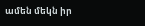ամեն մեկն իր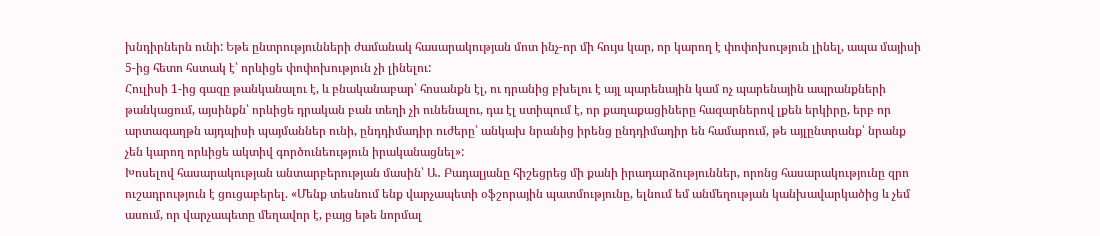խնդիրներն ունի: Եթե ընտրությունների ժամանակ հասարակության մոտ ինչ-որ մի հույս կար, որ կարող է փոփոխություն լինել, ապա մայիսի 5-ից հետո հստակ է՝ որևիցե փոփոխություն չի լինելու:
Հուլիսի 1-ից գազը թանկանալու է, և բնականաբար՝ հոսանքն էլ, ու դրանից բխելու է այլ պարենային կամ ոչ պարենային ապրանքների թանկացում, այսինքն՝ որևիցե դրական բան տեղի չի ունենալու, դա էլ ստիպում է, որ քաղաքացիները հազարներով լքեն երկիրը, երբ որ արտագաղթն այդպիսի պայմաններ ունի, ընդդիմադիր ուժերը՝ անկախ նրանից իրենց ընդդիմադիր են համարում, թե այլընտրանք՝ նրանք չեն կարող որևիցե ակտիվ գործունեություն իրականացնել»:
Խոսելով հասարակության անտարբերության մասին՝ Ա․ Բադալյանը հիշեցրեց մի քանի իրադարձություններ, որոնց հասարակությունը զրո ուշադրություն է ցուցաբերել. «Մենք տեսնում ենք վարչապետի օֆշորային պատմությունը, ելնում եմ անմեղության կանխավարկածից և չեմ ասում, որ վարչապետը մեղավոր է, բայց եթե նորմալ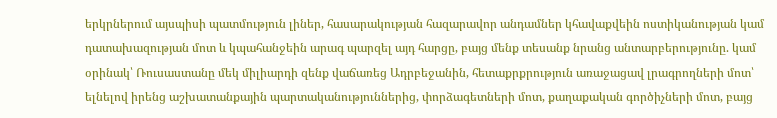երկրներում այսպիսի պատմություն լիներ, հասարակության հազարավոր անդամներ կհավաքվեին ոստիկանության կամ դատախազության մոտ և կպահանջեին արագ պարզել այդ հարցը, բայց մենք տեսանք նրանց անտարբերությունը. կամ օրինակ՝ Ռուսաստանը մեկ միլիարդի զենք վաճառեց Ադրբեջանին, հետաքրքրություն առաջացավ լրագրողների մոտ՝ ելնելով իրենց աշխատանքային պարտականություններից, փորձագետների մոտ, քաղաքական գործիչների մոտ, բայց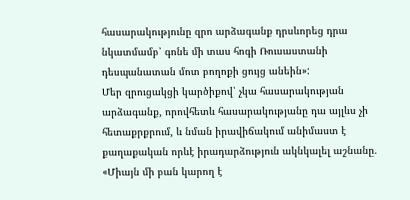հասարակությունը զրո արձագանք դրսևորեց դրա նկատմամբ՝ գոնե մի տաս հոգի Ռուսաստանի դեսպանատան մոտ բողոքի ցույց անեին»:
Մեր զրուցակցի կարծիքով՝ չկա հասարակության արձագանք, որովհետև հասարակությանը դա այլևս չի հետաքրքրում, և նման իրավիճակում անիմաստ է քաղաքական որևէ իրադարձություն ակնկալել աշնանը. «Միայն մի բան կարող է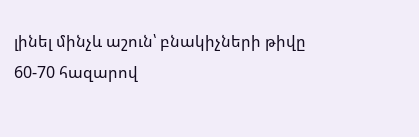լինել մինչև աշուն՝ բնակիչների թիվը 60-70 հազարով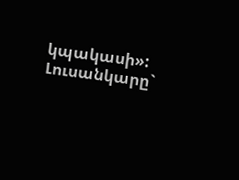կպակասի»:
Լուսանկարը`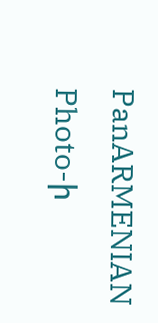PanARMENIAN Photo-ի